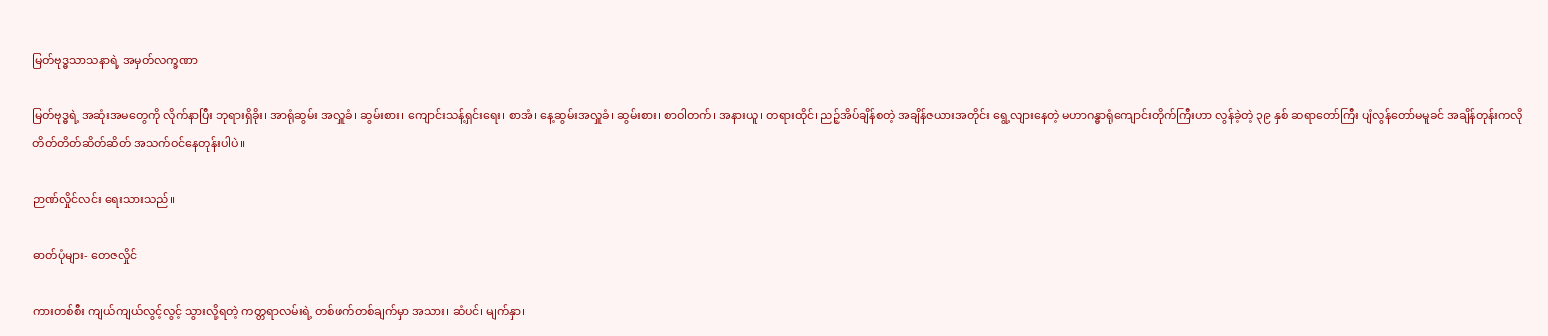မြတ်ဗုဒ္ဓသာသနာရဲ့ အမှတ်လက္ခဏာ

မြတ်ဗုဒ္ဓရဲ့ အဆုံးအမတွေကို လိုက်နာပြီး ဘုရားရှိခိုး၊ အာရုံဆွမ်း အလှူခံ၊ ဆွမ်းစား၊ ကျောင်းသန့်ရှင်းရေး၊ စာအံ၊ နေ့ဆွမ်းအလှူခံ၊ ဆွမ်းစား၊ စာဝါတက်၊ အနားယူ၊ တရားထိုင်၊ ညဉ့်အိပ်ချိန်စတဲ့ အချိန်ဇယားအတိုင်း ရွေ့လျားနေတဲ့ မဟာဂန္ဓာရုံကျောင်းတိုက်ကြီးဟာ လွန်ခဲ့တဲ့ ၃၉ နှစ် ဆရာတော်ကြီး ပျံလွန်တော်မမူခင် အချိန်တုန်းကလို တိတ်တိတ်ဆိတ်ဆိတ် အသက်ဝင်နေတုန်းပါပဲ။

ဉာဏ်လှိုင်လင်း ရေးသားသည်။

ဓာတ်ပုံများ- တေဇလှိုင်

ကားတစ်စီး ကျယ်ကျယ်လွင့်လွင့် သွားလို့ရတဲ့ ကတ္တရာလမ်းရဲ့ တစ်ဖက်တစ်ချက်မှာ အသား၊ ဆံပင်၊ မျက်နှာ၊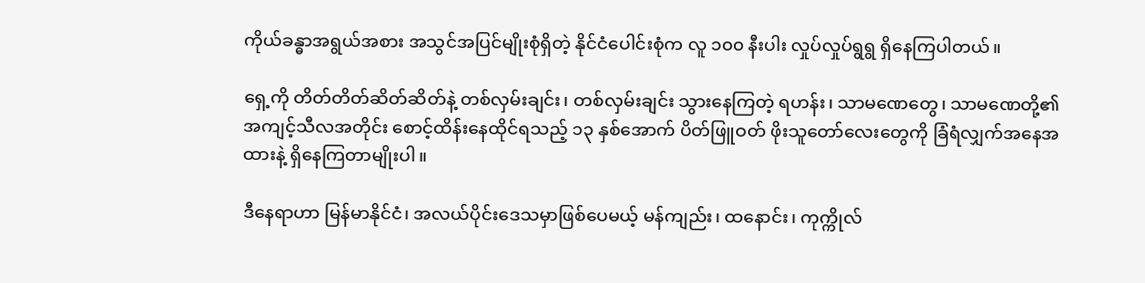ကိုယ်ခန္ဓာအရွယ်အစား အသွင်အပြင်မျိုးစုံရှိတဲ့ နိုင်ငံပေါင်းစုံက လူ ၁၀၀ နီးပါး လှုပ်လှုပ်ရွရွ ရှိနေကြပါတယ်။

ရှေ့ကို တိတ်တိတ်ဆိတ်ဆိတ်နဲ့ တစ်လှမ်းချင်း၊ တစ်လှမ်းချင်း သွားနေကြတဲ့ ရဟန်း၊ သာမဏေတွေ၊ သာမဏေတို့၏ အကျင့်သီလအတိုင်း စောင့်ထိန်းနေထိုင်ရသည့် ၁၃ နှစ်အောက် ပိတ်ဖြူဝတ် ဖိုးသူတော်လေးတွေကို ခြံရံလျှက်အနေအထားနဲ့ ရှိနေကြတာမျိုးပါ။

ဒီနေရာဟာ မြန်မာနိုင်ငံ၊ အလယ်ပိုင်းဒေသမှာဖြစ်ပေမယ့် မန်ကျည်း၊ ထနောင်း၊ ကုက္ကိုလ်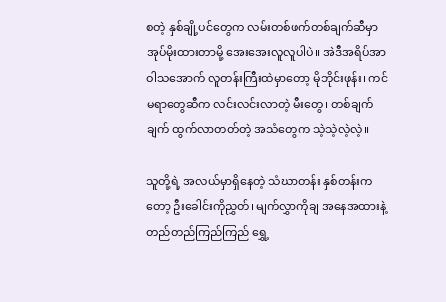စတဲ့ နှစ်ချို့ပင်တွေက လမ်းတစ်ဖက်တစ်ချက်ဆီမှာ အုပ်မိုးထားတာမို့ အေးအေးလူလူပါပဲ။ အဲဒီအရိပ်အာဝါသအောက် လူတန်းကြီးထဲမှာတော့ မိုဘိုင်းဖုန်း၊ ကင်မရာတွေဆီက လင်းလင်းလာတဲ့ မီးတွေ၊ တစ်ချက်ချက် ထွက်လာတတ်တဲ့ အသံတွေက သဲ့သဲ့လဲ့လဲ့။

သူတို့ရဲ့ အလယ်မှာရှိနေတဲ့ သံဃာတန်း နှစ်တန်းကတော့ ဦးခေါင်းကိုညွှတ်၊ မျက်လွှာကိုချ အနေအထားနဲ့ တည်တည်ကြည်ကြည် ရွှေ့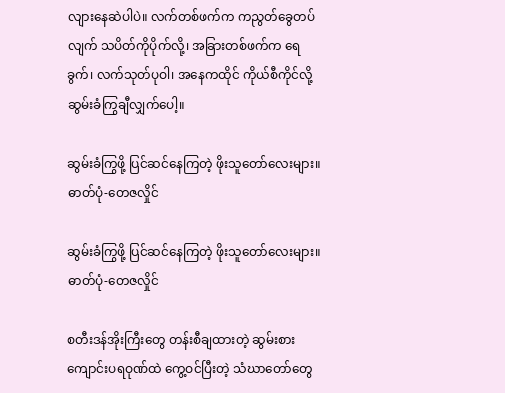လျားနေဆဲပါပဲ။ လက်တစ်ဖက်က ကညွတ်ခွေတပ်လျက် သပိတ်ကိုပိုက်လို့၊ အခြားတစ်ဖက်က ရေခွက်၊ လက်သုတ်ပုဝါ၊ အနေကထိုင် ကိုယ်စီကိုင်လို့ ဆွမ်းခံကြွချီလျှက်ပေါ့။

ဆွမ်းခံကြွဖို့ ပြင်ဆင်နေကြတဲ့ ဖိုးသူတော်လေးများ။ ဓာတ်ပုံ-တေဇလှိုင်

ဆွမ်းခံကြွဖို့ ပြင်ဆင်နေကြတဲ့ ဖိုးသူတော်လေးများ။ ဓာတ်ပုံ-တေဇလှိုင်

စတီးဒန်အိုးကြီးတွေ တန်းစီချထားတဲ့ ဆွမ်းစားကျောင်းပရဝုဏ်ထဲ ကွေ့ဝင်ပြီးတဲ့ သံဃာတော်တွေ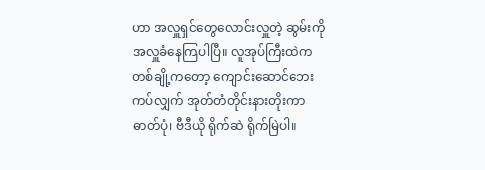ဟာ အလှူရှင်တွေလောင်းလှူတဲ့ ဆွမ်းကို အလှူခံနေကြပါပြီ။ လူအုပ်ကြီးထဲက တစ်ချို့ကတော့ ကျောင်းဆောင်ဘေးကပ်လျှက် အုတ်တံတိုင်းနားတိုးကာ ဓာတ်ပုံ၊ ဗီဒီယို ရိုက်ဆဲ ရိုက်မြဲပါ။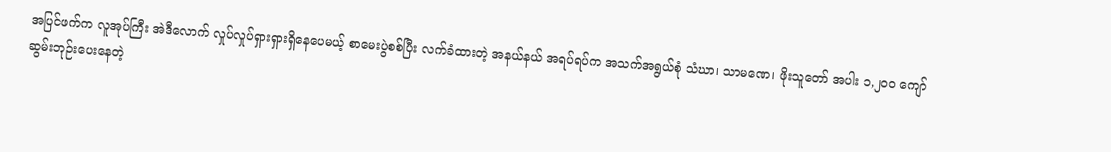အပြင်ဖက်က လူအုပ်ကြီး အဲဒီလောက် လှုပ်လှုပ်ရှားရှားရှိနေပေမယ့် စာမေးပွဲစစ်ပြီး လက်ခံထားတဲ့ အနယ်နယ် အရပ်ရပ်က အသက်အရွယ်စုံ သံဃာ၊ သာမဏေ၊ ဖိုးသူတော် အပါး ၁,၂၀၀ ကျော် ဆွမ်းဘုဉ်းပေးနေတဲ့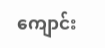ကျောင်း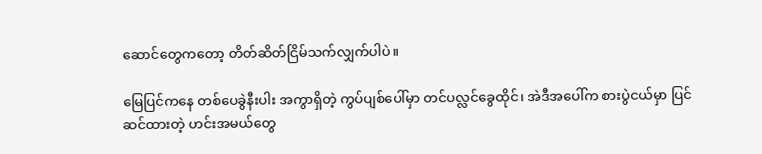ဆောင်တွေကတော့ တိတ်ဆိတ်ငြိမ်သက်လျှက်ပါပဲ။

မြေပြင်ကနေ တစ်ပေခွဲနီးပါး အကွာရှိတဲ့ ကွပ်ပျစ်ပေါ်မှာ တင်ပလ္လင်ခွေထိုင်၊ အဲဒီအပေါ်က စားပွဲငယ်မှာ ပြင်ဆင်ထားတဲ့ ဟင်းအမယ်တွေ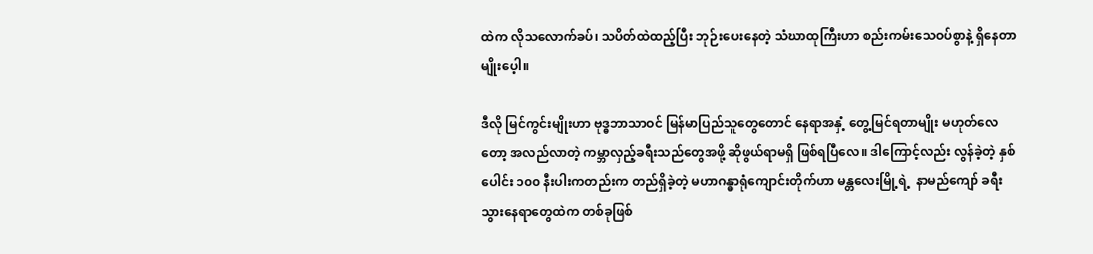ထဲက လိုသလောက်ခပ်၊ သပိတ်ထဲထည့်ပြီး ဘုဉ်းပေးနေတဲ့ သံဃာထုကြီးဟာ စည်းကမ်းသေဝပ်စွာနဲ့ ရှိနေတာမျိုးပေ့ါ။

ဒီလို မြင်ကွင်းမျိုးဟာ ဗုဒ္ဓဘာသာဝင် မြန်မာပြည်သူတွေတောင် နေရာအနှံ့ တွေ့မြင်ရတာမျိုး မဟုတ်လေတော့ အလည်လာတဲ့ ကမ္ဘာလှည့်ခရီးသည်တွေအဖို့ ဆိုဖွယ်ရာမရှိ ဖြစ်ရပြီလေ။ ဒါကြောင့်လည်း လွန်ခဲ့တဲ့ နှစ်ပေါင်း ၁၀၀ နီးပါးကတည်းက တည်ရှိခဲ့တဲ့ မဟာဂန္ဓာရုံကျောင်းတိုက်ဟာ မန္တလေးမြို့ရဲ့  နာမည်ကျော် ခရီးသွားနေရာတွေထဲက တစ်ခုဖြစ်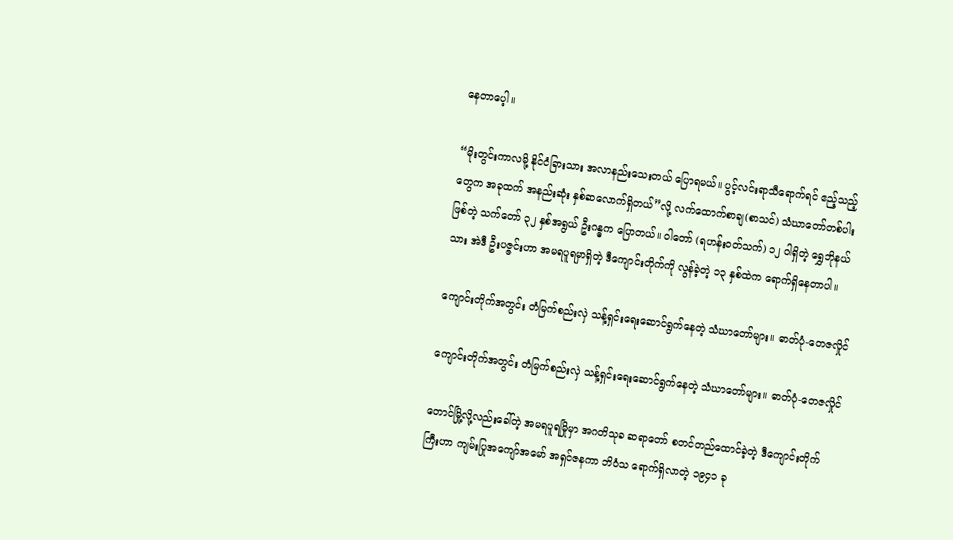နေတာပေ့ါ။

“မိုးတွင်းကာလမို့ နိုင်ငံခြားသား အလာနည်းသေးတယ် ပြောရမယ်။ ပွင့်လင်းရာသီရောက်ရင် ဧည့်သည့်တွေက အခုထက် အနည်းဆုံး နှစ်ဆလောက်ရှိတယ်”လို့ လက်ထောက်စာချ(စာသင်) သံဃာတော်တစ်ပါးဖြစ်တဲ့ သက်တော် ၃၂ နှစ်အရွယ် ဦးဂန္ဓက ပြောတယ်။ ဝါတော် (ရဟန်းဝတ်သက်) ၁၂ ဝါရှိတဲ့ ရွှေဘိုနယ်သား အဲဒီ ဦးပဇ္ဇင်းဟာ အမရပူရမှာရှိတဲ့ ဒီကျောင်းတိုက်ကို လွန်ခဲ့တဲ့ ၁၃ နှစ်ထဲက ရောက်ရှိနေတာပါ။

ကျောင်းတိုက်အတွင်း တံမြက်စည်းလှဲ သန့်ရှင်းရေးဆောင်ရွက်နေတဲ့ သံဃာတော်များ။ ဓာတ်ပုံ-တေဇလှိုင်

ကျောင်းတိုက်အတွင်း တံမြက်စည်းလှဲ သန့်ရှင်းရေးဆောင်ရွက်နေတဲ့ သံဃာတော်များ။ ဓာတ်ပုံ-တေဇလှိုင်

တောင်မြို့လို့လည်းခေါ်တဲ့ အမရပူရမြိုမှာ အဂတိသုခ ဆရာတော် စတင်တည်ထောင်ခဲ့တဲ့ ဒီကျောင်းတိုက်ကြီးဟာ ကျမ်းပြုအကျော်အမော် အရှင်ဇနကာ ဘိဝံသ ရောက်ရှိလာတဲ့ ၁၉၄၁ ခု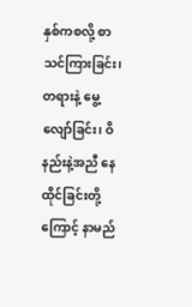နှစ်ကစလို့ စာသင်ကြားခြင်း၊ တရားနဲ့ မွေ့လျော်ခြင်း၊ ဝိနည်းနဲ့အညီ နေထိုင်ခြင်းတို့ကြောင့် နာမည်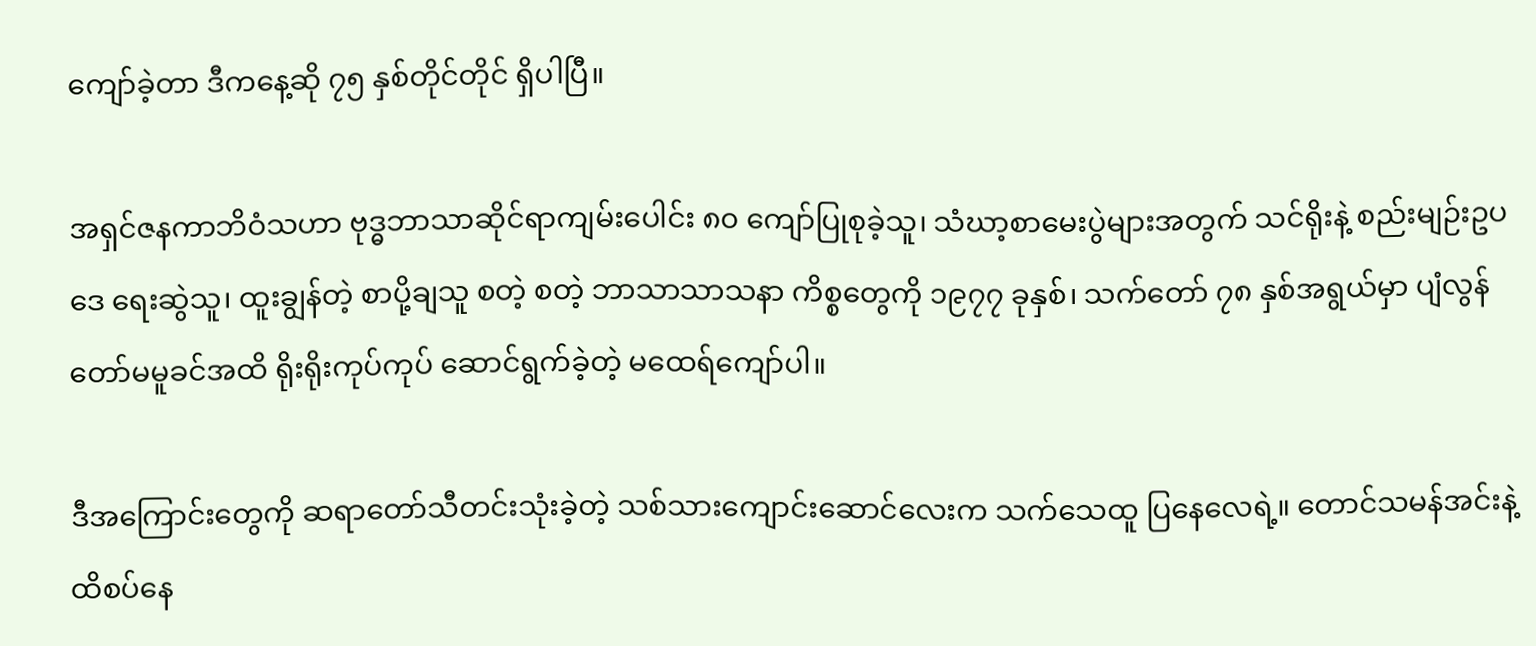ကျော်ခဲ့တာ ဒီကနေ့ဆို ၇၅ နှစ်တိုင်တိုင် ရှိပါပြီ။

အရှင်ဇနကာဘိဝံသဟာ ဗုဒ္ဓဘာသာဆိုင်ရာကျမ်းပေါင်း ၈၀ ကျော်ပြုစုခဲ့သူ၊ သံဃာ့စာမေးပွဲများအတွက် သင်ရိုးနဲ့ စည်းမျဉ်းဥပဒေ ရေးဆွဲသူ၊ ထူးချွန်တဲ့ စာပို့ချသူ စတဲ့ စတဲ့ ဘာသာသာသနာ ကိစ္စတွေကို ၁၉၇၇ ခုနှစ်၊ သက်တော် ၇၈ နှစ်အရွယ်မှာ ပျံလွန်တော်မမူခင်အထိ ရိုးရိုးကုပ်ကုပ် ဆောင်ရွက်ခဲ့တဲ့ မထေရ်ကျော်ပါ။

ဒီအကြောင်းတွေကို ဆရာတော်သီတင်းသုံးခဲ့တဲ့ သစ်သားကျောင်းဆောင်လေးက သက်သေထူ ပြနေလေရဲ့။ တောင်သမန်အင်းနဲ့ ထိစပ်နေ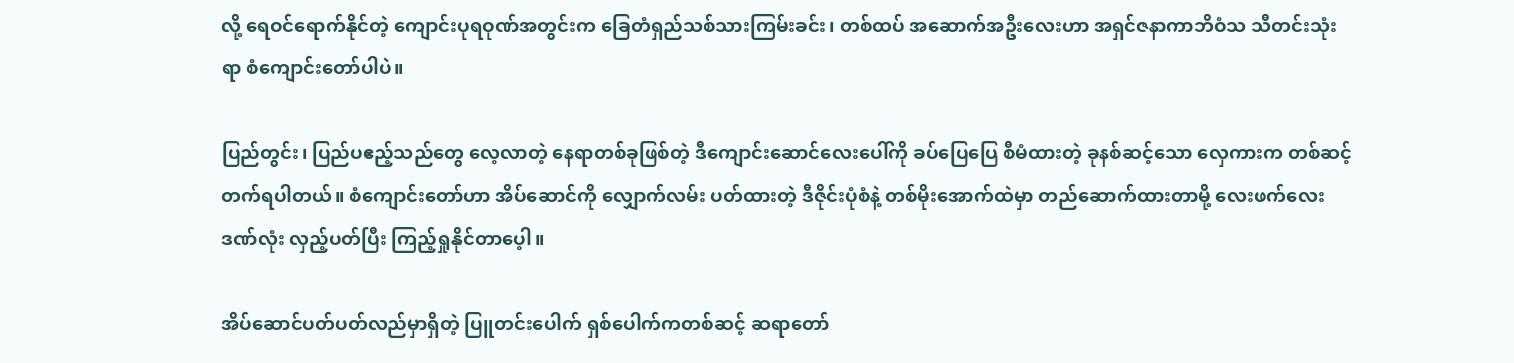လို့ ရေဝင်ရောက်နိုင်တဲ့ ကျောင်းပုရဝုဏ်အတွင်းက ခြေတံရှည်သစ်သားကြမ်းခင်း၊ တစ်ထပ် အဆောက်အဦးလေးဟာ အရှင်ဇနာကာဘိဝံသ သီတင်းသုံးရာ စံကျောင်းတော်ပါပဲ။

ပြည်တွင်း၊ ပြည်ပဧည့်သည်တွေ လေ့လာတဲ့ နေရာတစ်ခုဖြစ်တဲ့ ဒီကျောင်းဆောင်လေးပေါ်ကို ခပ်ပြေပြေ စီမံထားတဲ့ ခုနစ်ဆင့်သော လှေကားက တစ်ဆင့် တက်ရပါတယ်။ စံကျောင်းတော်ဟာ အိပ်ဆောင်ကို လျှောက်လမ်း ပတ်ထားတဲ့ ဒီဇိုင်းပုံစံနဲ့ တစ်မိုးအောက်ထဲမှာ တည်ဆောက်ထားတာမို့ လေးဖက်လေးဒဏ်လုံး လှည့်ပတ်ပြီး ကြည့်ရှုနိုင်တာပေ့ါ။

အိပ်ဆောင်ပတ်ပတ်လည်မှာရှိတဲ့ ပြူတင်းပေါက် ရှစ်ပေါက်ကတစ်ဆင့် ဆရာတော်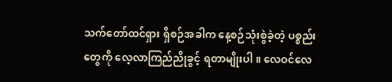သက်တော်ထင်ရှား ရှိစဉ်အခါက နေ့စဉ်သုံးစွဲခဲ့တဲ့ ပစ္စည်းတွေကို လေ့လာကြည်ညိုခွင့် ရတာမျိုးပါ။ လေဝင်လေ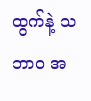ထွက်နဲ့ သဘာဝ အ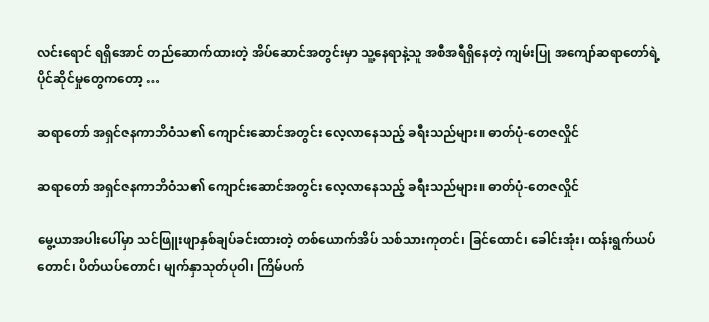လင်းရောင် ရရှိအောင် တည်ဆောက်ထားတဲ့ အိပ်ဆောင်အတွင်းမှာ သူ့နေရာနဲ့သူ အစီအရီရှိနေတဲ့ ကျမ်းပြု အကျော်ဆရာတော်ရဲ့ ပိုင်ဆိုင်မှုတွေကတော့ …

ဆရာတော် အရှင်ဇနကာဘိဝံသ၏ ကျောင်းဆောင်အတွင်း လေ့လာနေသည့် ခရီးသည်များ။ ဓာတ်ပုံ-တေဇလှိုင်

ဆရာတော် အရှင်ဇနကာဘိဝံသ၏ ကျောင်းဆောင်အတွင်း လေ့လာနေသည့် ခရီးသည်များ။ ဓာတ်ပုံ-တေဇလှိုင်

မွေ့ယာအပါးပေါ်မှာ သင်ဖြူးဖျာနှစ်ချပ်ခင်းထားတဲ့ တစ်ယောက်အိပ် သစ်သားကုတင်၊ ခြင်ထောင်၊ ခေါင်းအုံး၊ ထန်းရွက်ယပ်တောင်၊ ပိတ်ယပ်တောင်၊ မျက်နှာသုတ်ပုဝါ၊ ကြိမ်ပက်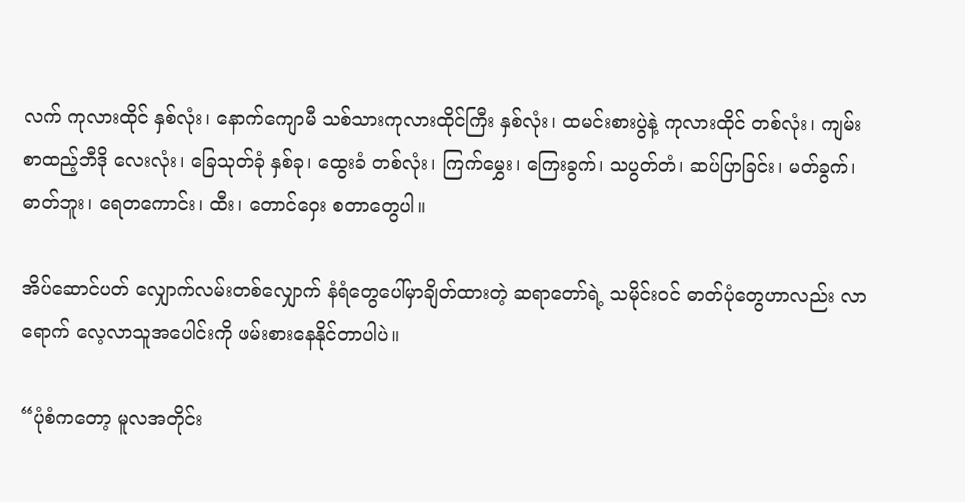လက် ကုလားထိုင် နှစ်လုံး၊ နောက်ကျောမီ သစ်သားကုလားထိုင်ကြီး နှစ်လုံး၊ ထမင်းစားပွဲနဲ့ ကုလားထိုင် တစ်လုံး၊ ကျမ်းစာထည့်ဘီဒို လေးလုံး၊ ခြေသုတ်ခုံ နှစ်ခု၊ ထွေးခံ တစ်လုံး၊ ကြက်မွှေး၊ ကြေးခွက်၊ သပွတ်တံ၊ ဆပ်ပြာခြင်း၊ မတ်ခွက်၊ ဓာတ်ဘူး၊ ရေတကောင်း၊ ထီး၊ တောင်ဝှေး စတာတွေပါ။

အိပ်ဆောင်ပတ် လျှောက်လမ်းတစ်လျှောက် နံရံတွေပေါ်မှာချိတ်ထားတဲ့ ဆရာတော်ရဲ့ သမိုင်းဝင် ဓာတ်ပုံတွေဟာလည်း လာရောက် လေ့လာသူအပေါင်းကို ဖမ်းစားနေနိုင်တာပါပဲ။

“ပုံစံကတော့ မူလအတိုင်း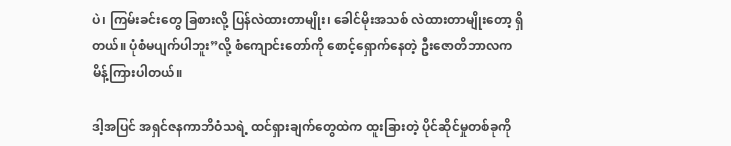ပဲ၊ ကြမ်းခင်းတွေ ခြစားလို့ ပြန်လဲထားတာမျိုး၊ ခေါင်မိုးအသစ် လဲထားတာမျိုးတော့ ရှိတယ်။ ပုံစံမပျက်ပါဘူး”လို့ စံကျောင်းတော်ကို စောင့်ရှောက်နေတဲ့ ဦးဇောတိဘာလက မိန့်ကြားပါတယ်။

ဒါ့အပြင် အရှင်ဇနကာဘိဝံသရဲ့ ထင်ရှားချက်တွေထဲက ထူးခြားတဲ့ ပိုင်ဆိုင်မှုတစ်ခုကို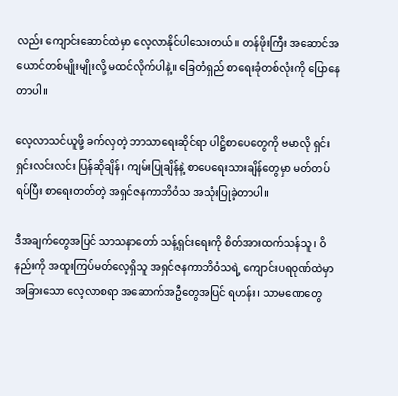လည်း ကျောင်းဆောင်ထဲမှာ လေ့လာနိုင်ပါသေးတယ်။ တန်ဖိုးကြီး အဆောင်အယောင်တစ်မျိုးမျိုးလို့ မထင်လိုက်ပါနဲ့။ ခြေတံရှည် စာရေးခုံတစ်လုံးကို ပြောနေတာပါ။

လေ့လာသင်ယူဖို့ ခက်လှတဲ့ ဘာသာရေးဆိုင်ရာ ပါဋ္ဌိစာပေတွေကို ဗမာလို ရှင်းရှင်းလင်းလင်း ပြန်ဆိုချိန်၊ ကျမ်းပြုချိန်နဲ့ စာပေရေးသားချိန်တွေမှာ မတ်တပ်ရပ်ပြီး စာရေးတတ်တဲ့ အရှင်ဇနကာဘိဝံသ အသုံးပြုခဲ့တာပါ။

ဒီအချက်တွေအပြင် သာသနာတော် သန့်ရှင်းရေးကို စိတ်အားထက်သန်သူ၊ ဝိနည်းကို အထူးကြပ်မတ်လေ့ရှိသူ အရှင်ဇနကာဘိဝံသရဲ့ ကျောင်းပရဝုဏ်ထဲမှာ အခြားသော လေ့လာစရာ အဆောက်အဦတွေအပြင် ရဟန်း၊ သာမဏေတွေ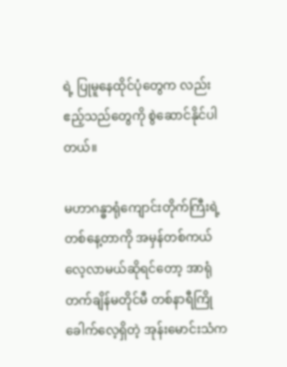ရဲ့ ပြုမူနေထိုင်ပုံတွေက လည်း ဧည့်သည်တွေကို စွဲဆောင်နိုင်ပါတယ်။

မဟာဂန္ဓာရုံကျောင်းတိုက်ကြီးရဲ့ တစ်နေ့တာကို အမှန်တစ်ကယ် လေ့လာမယ်ဆိုရင်တော့ အာရုံတက်ချိန်မတိုင်မီ တစ်နာရီကြို ခေါက်လေ့ရှိတဲ့ အုန်းမောင်းသံက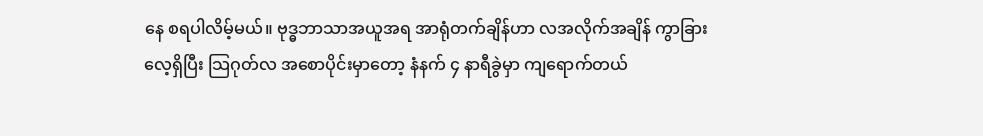နေ စရပါလိမ့်မယ်။ ဗုဒ္ဓဘာသာအယူအရ အာရုံတက်ချိန်ဟာ လအလိုက်အချိန် ကွာခြားလေ့ရှိပြီး သြဂုတ်လ အစောပိုင်းမှာတော့ နံနက် ၄ နာရီခွဲမှာ ကျရောက်တယ်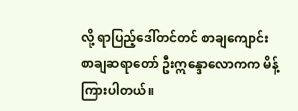လို့ ရာပြည့်ဒေါ်တင်တင် စာချကျောင်း စာချဆရာတော် ဦးဣန္ဒောလောကက မိန့်ကြားပါတယ်။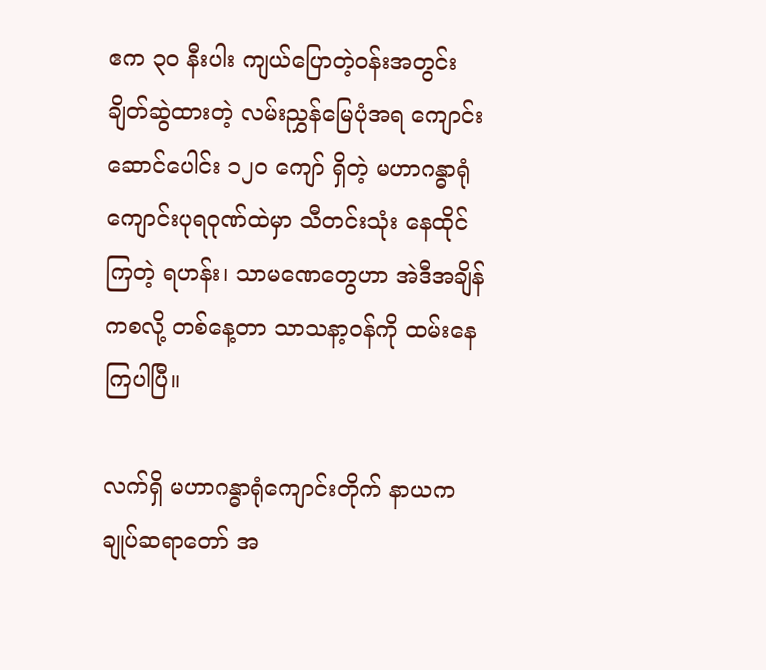ဧက ၃၀ နီးပါး ကျယ်ပြောတဲ့ဝန်းအတွင်း ချိတ်ဆွဲထားတဲ့ လမ်းညွှန်မြေပုံအရ ကျောင်းဆောင်ပေါင်း ၁၂၀ ကျော် ရှိတဲ့ မဟာဂန္ဓာရုံကျောင်းပုရဝုဏ်ထဲမှာ သီတင်းသုံး နေထိုင်ကြတဲ့ ရဟန်း၊ သာမဏေတွေဟာ အဲဒီအချိန်ကစလို့ တစ်နေ့တာ သာသနာ့ဝန်ကို ထမ်းနေကြပါပြီ။

လက်ရှိ မဟာဂန္ဓာရုံကျောင်းတိုက် နာယကချုပ်ဆရာတော် အ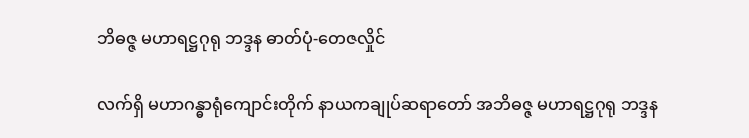ဘိဓဇ္ဇ မဟာရဋ္ဌဂုရု ဘဒ္ဒန ဓာတ်ပုံ-တေဇလှိုင်

လက်ရှိ မဟာဂန္ဓာရုံကျောင်းတိုက် နာယကချုပ်ဆရာတော် အဘိဓဇ္ဇ မဟာရဋ္ဌဂုရု ဘဒ္ဒန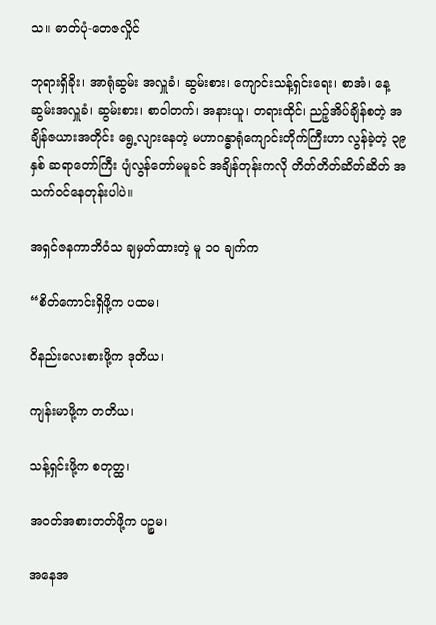သ။ ဓာတ်ပုံ-တေဇလှိုင်

ဘုရားရှိခိုး၊ အာရုံဆွမ်း အလှူခံ၊ ဆွမ်းစား၊ ကျောင်းသန့်ရှင်းရေး၊ စာအံ၊ နေ့ဆွမ်းအလှူခံ၊ ဆွမ်းစား၊ စာဝါတက်၊ အနားယူ၊ တရားထိုင်၊ ညဉ့်အိပ်ချိန်စတဲ့ အချိန်ဇယားအတိုင်း ရွေ့လျားနေတဲ့ မဟာဂန္ဓာရုံကျောင်းတိုက်ကြီးဟာ လွန်ခဲ့တဲ့ ၃၉ နှစ် ဆရာတော်ကြီး ပျံလွန်တော်မမူခင် အချိန်တုန်းကလို တိတ်တိတ်ဆိတ်ဆိတ် အသက်ဝင်နေတုန်းပါပဲ။

အရှင်ဇနကာဘိဝံသ ချမှတ်ထားတဲ့ မူ ၁၀ ချက်က

“စိတ်ကောင်းရှိဖို့က ပထမ၊

ဝိနည်းလေးစားဖို့က ဒုတိယ၊

ကျန်းမာဖို့က တတိယ၊

သန့်ရှင်းဖို့က စတုတ္ထ၊

အဝတ်အစားတတ်ဖို့က ပဉ္စမ၊

အနေအ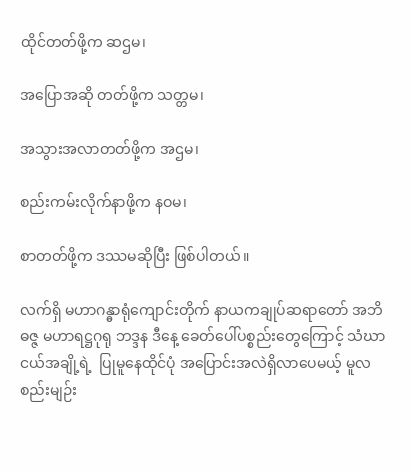ထိုင်တတ်ဖို့က ဆဌမ၊

အပြောအဆို တတ်ဖို့က သတ္တမ၊

အသွားအလာတတ်ဖို့က အဌမ၊

စည်းကမ်းလိုက်နာဖို့က နဝမ၊

စာတတ်ဖို့က ဒဿမဆိုပြီး ဖြစ်ပါတယ်။

လက်ရှိ မဟာဂန္ဓာရုံကျောင်းတိုက် နာယကချုပ်ဆရာတော် အဘိဓဇ္ဇ မဟာရဋ္ဌဂုရု ဘဒ္ဒန ဒီနေ့ ခေတ်ပေါ်ပစ္စည်းတွေကြောင့် သံဃာငယ်အချို့ရဲ့  ပြုမူနေထိုင်ပုံ အပြောင်းအလဲရှိလာပေမယ့် မူလ စည်းမျဉ်း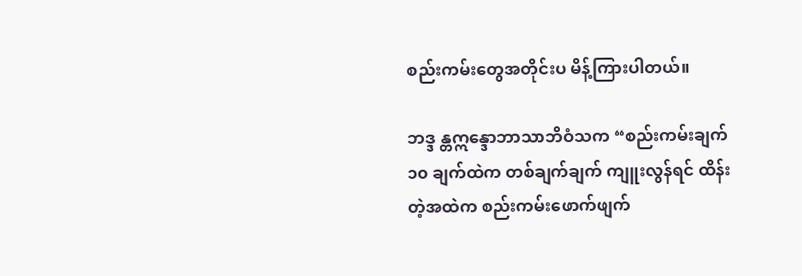စည်းကမ်းတွေအတိုင်းပ မိန့်ကြားပါတယ်။

ဘဒ္ဒ န္တဣန္ဒောဘာသာဘိဝံသက “စည်းကမ်းချက် ၁၀ ချက်ထဲက တစ်ချက်ချက် ကျူးလွန်ရင် ထိန်းတဲ့အထဲက စည်းကမ်းဖောက်ဖျက်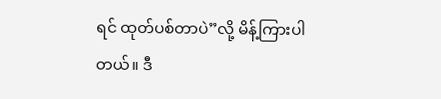ရင် ထုတ်ပစ်တာပဲ”လို့ မိန့်ကြားပါတယ်။ ဒီ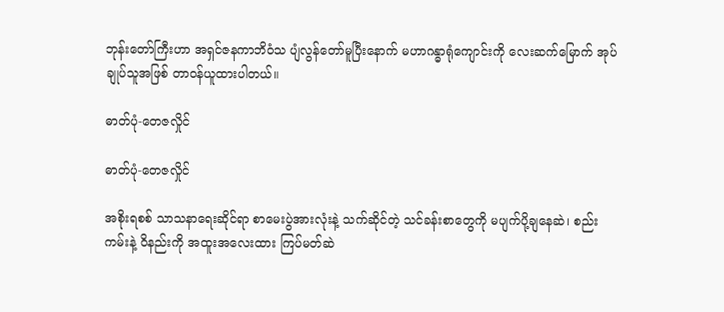ဘုန်းတော်ကြီးဟာ အရှင်ဇနကာဘိဝံသ ပျံလွန်တော်မူပြီးနောက် မဟာဂန္ဓာရုံကျောင်းကို လေးဆက်မြောက် အုပ်ချုပ်သူအဖြစ် တာဝန်ယူထားပါတယ်။

ဓာတ်ပုံ-တေဇလှိုင်

ဓာတ်ပုံ-တေဇလှိုင်

အစိုးရစစ် သာသနာရေးဆိုင်ရာ စာမေးပွဲအားလုံးနဲ့ သက်ဆိုင်တဲ့ သင်ခန်းစာတွေကို မပျက်ပို့ချနေဆဲ၊ စည်းကမ်းနဲ့ ဝိနည်းကို အထူးအလေးထား ကြပ်မတ်ဆဲ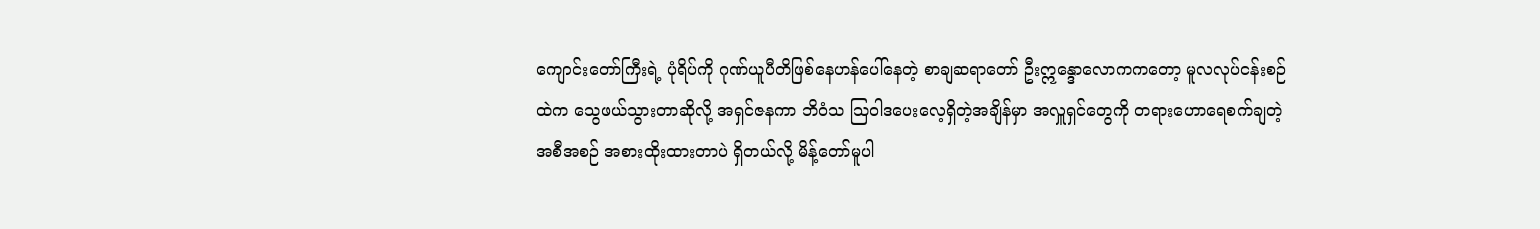ကျောင်းတော်ကြီးရဲ့ ပုံရိပ်ကို ဂုဏ်ယူပီတိဖြစ်နေဟန်ပေါ်နေတဲ့ စာချဆရာတော် ဦးဣန္ဒောလောကကတော့ မူလလုပ်ငန်းစဉ်ထဲက သွေဖယ်သွားတာဆိုလို့ အရှင်ဇနကာ ဘိဝံသ သြဝါဒပေးလေ့ရှိတဲ့အချိန်မှာ အလှူရှင်တွေကို တရားဟောရေစက်ချတဲ့ အစီအစဉ် အစားထိုးထားတာပဲ ရှိတယ်လို့ မိန့်တော်မူပါ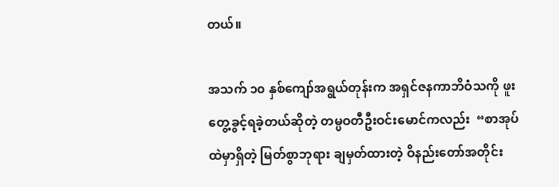တယ်။

အသက် ၁၀ နှစ်ကျော်အရွယ်တုန်းက အရှင်ဇနကာဘိဝံသကို ဖူးတွေ့ခွင့်ရခဲ့တယ်ဆိုတဲ့ တမ္ပဝတီဦးဝင်းမောင်ကလည်း  “စာအုပ်ထဲမှာရှိတဲ့ မြတ်စွာဘုရား ချမှတ်ထားတဲ့ ဝိနည်းတော်အတိုင်း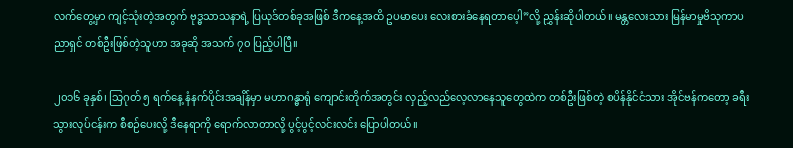လက်တွေ့မှာ ကျင့်သုံးတဲ့အတွက် ဗုဒ္ဓသာသနာရဲ့ ပြယုဒ်တစ်ခုအဖြစ် ဒီကနေ့အထိ ဥပမာပေး လေးစားခံနေရတာပေ့ါ”လို့ ညွှန်းဆိုပါတယ်။ မန္တလေးသား မြန်မာမှုဗိသုကာပညာရှင် တစ်ဦးဖြစ်တဲ့သူဟာ အခုဆို အသက် ၇၀ ပြည့်ပါပြီ။

၂၀၁၆ ခုနှစ်၊ သြဂုတ် ၅ ရက်နေ့ နံနက်ပိုင်းအချိန်မှာ မဟာဂန္ဓာရုံ ကျောင်းတိုက်အတွင်း လှည့်လည်လေ့လာနေသူတွေထဲက တစ်ဦးဖြစ်တဲ့ စပိန်နိုင်ငံသား အိုင်ဗန်ကတော့ ခရီးသွားလုပ်ငန်းက စီစဉ်ပေးလို့ ဒီနေရာကို ရောက်လာတာလို့ ပွင့်ပွင့်လင်းလင်း ပြောပါတယ်။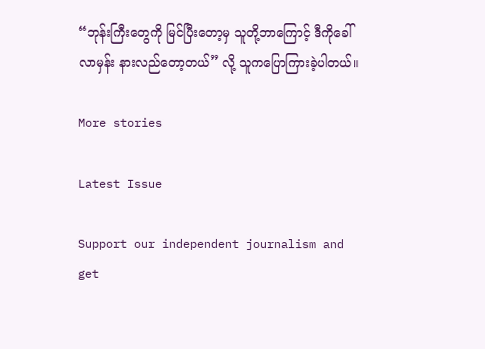“ဘုန်းကြီးတွေကို မြင်ပြီးတော့မှ သူတို့ဘာကြောင့် ဒီကိုခေါ်လာမှန်း နားလည်တော့တယ်” လို့ သူကပြောကြားခဲ့ပါတယ်။

More stories

Latest Issue

Support our independent journalism and get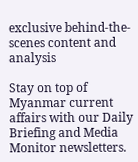exclusive behind-the-scenes content and analysis

Stay on top of Myanmar current affairs with our Daily Briefing and Media Monitor newsletters.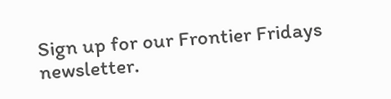Sign up for our Frontier Fridays newsletter.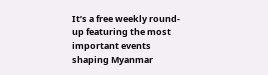It’s a free weekly round-up featuring the most important events shaping Myanmar